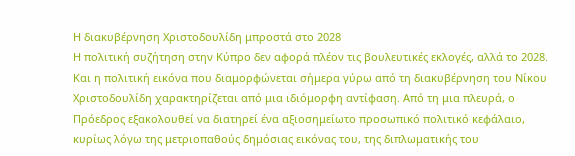Η διακυβέρνηση Χριστοδουλίδη μπροστά στο 2028
Η πολιτική συζήτηση στην Κύπρο δεν αφορά πλέον τις βουλευτικές εκλογές, αλλά το 2028. Και η πολιτική εικόνα που διαμορφώνεται σήμερα γύρω από τη διακυβέρνηση του Νίκου Χριστοδουλίδη χαρακτηρίζεται από μια ιδιόμορφη αντίφαση. Από τη μια πλευρά, ο Πρόεδρος εξακολουθεί να διατηρεί ένα αξιοσημείωτο προσωπικό πολιτικό κεφάλαιο, κυρίως λόγω της μετριοπαθούς δημόσιας εικόνας του, της διπλωματικής του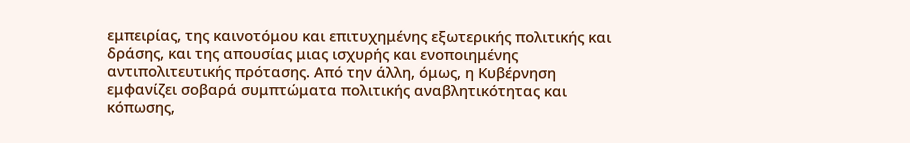εμπειρίας, της καινοτόμου και επιτυχημένης εξωτερικής πολιτικής και δράσης, και της απουσίας μιας ισχυρής και ενοποιημένης αντιπολιτευτικής πρότασης. Από την άλλη, όμως, η Κυβέρνηση εμφανίζει σοβαρά συμπτώματα πολιτικής αναβλητικότητας και κόπωσης,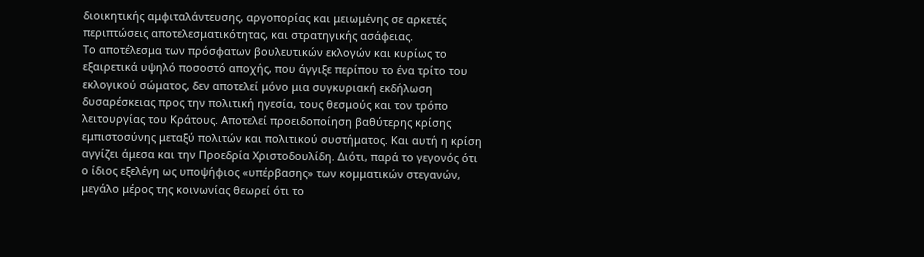διοικητικής αμφιταλάντευσης, αργοπορίας και μειωμένης σε αρκετές περιπτώσεις αποτελεσματικότητας, και στρατηγικής ασάφειας.
Το αποτέλεσμα των πρόσφατων βουλευτικών εκλογών και κυρίως το εξαιρετικά υψηλό ποσοστό αποχής, που άγγιξε περίπου το ένα τρίτο του εκλογικού σώματος, δεν αποτελεί μόνο μια συγκυριακή εκδήλωση δυσαρέσκειας προς την πολιτική ηγεσία, τους θεσμούς και τον τρόπο λειτουργίας του Κράτους. Αποτελεί προειδοποίηση βαθύτερης κρίσης εμπιστοσύνης μεταξύ πολιτών και πολιτικού συστήματος. Και αυτή η κρίση αγγίζει άμεσα και την Προεδρία Χριστοδουλίδη. Διότι, παρά το γεγονός ότι ο ίδιος εξελέγη ως υποψήφιος «υπέρβασης» των κομματικών στεγανών, μεγάλο μέρος της κοινωνίας θεωρεί ότι το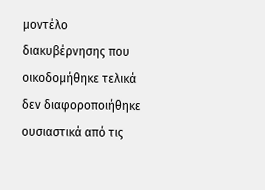μοντέλο διακυβέρνησης που οικοδομήθηκε τελικά δεν διαφοροποιήθηκε ουσιαστικά από τις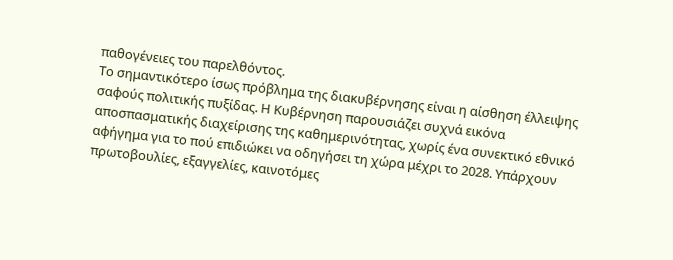παθογένειες του παρελθόντος.
Το σημαντικότερο ίσως πρόβλημα της διακυβέρνησης είναι η αίσθηση έλλειψης σαφούς πολιτικής πυξίδας. Η Κυβέρνηση παρουσιάζει συχνά εικόνα αποσπασματικής διαχείρισης της καθημερινότητας, χωρίς ένα συνεκτικό εθνικό αφήγημα για το πού επιδιώκει να οδηγήσει τη χώρα μέχρι το 2028. Υπάρχουν πρωτοβουλίες, εξαγγελίες, καινοτόμες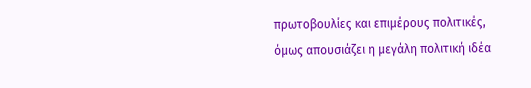πρωτοβουλίες και επιμέρους πολιτικές, όμως απουσιάζει η μεγάλη πολιτική ιδέα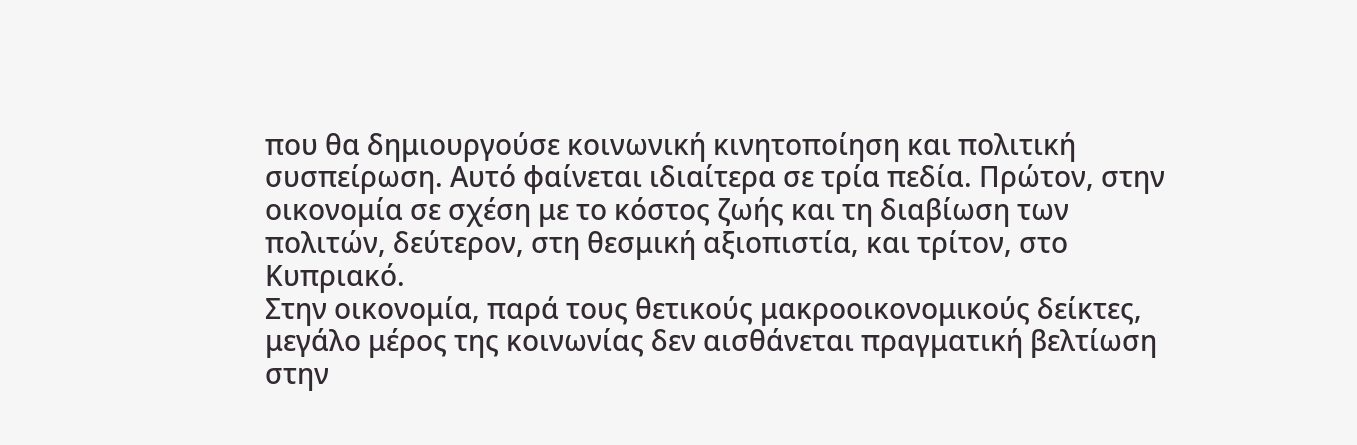που θα δημιουργούσε κοινωνική κινητοποίηση και πολιτική συσπείρωση. Αυτό φαίνεται ιδιαίτερα σε τρία πεδία. Πρώτον, στην οικονομία σε σχέση με το κόστος ζωής και τη διαβίωση των πολιτών, δεύτερον, στη θεσμική αξιοπιστία, και τρίτον, στο Κυπριακό.
Στην οικονομία, παρά τους θετικούς μακροοικονομικούς δείκτες, μεγάλο μέρος της κοινωνίας δεν αισθάνεται πραγματική βελτίωση στην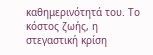καθημερινότητά του. Το κόστος ζωής, η στεγαστική κρίση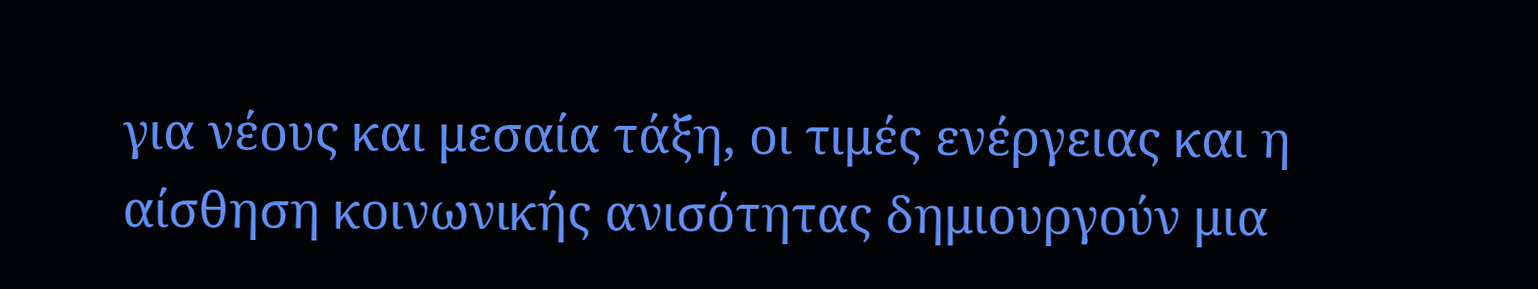για νέους και μεσαία τάξη, οι τιμές ενέργειας και η αίσθηση κοινωνικής ανισότητας δημιουργούν μια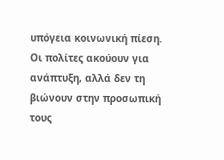υπόγεια κοινωνική πίεση. Οι πολίτες ακούουν για ανάπτυξη, αλλά δεν τη βιώνουν στην προσωπική τους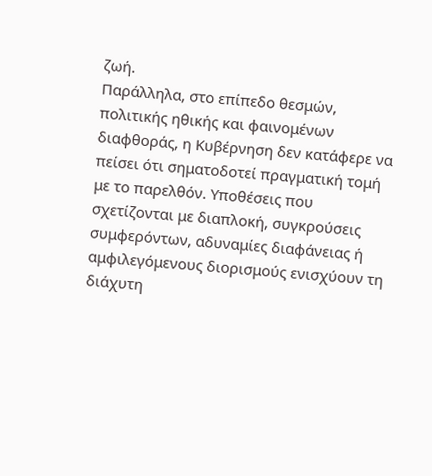ζωή.
Παράλληλα, στο επίπεδο θεσμών, πολιτικής ηθικής και φαινομένων διαφθοράς, η Κυβέρνηση δεν κατάφερε να πείσει ότι σηματοδοτεί πραγματική τομή με το παρελθόν. Υποθέσεις που σχετίζονται με διαπλοκή, συγκρούσεις συμφερόντων, αδυναμίες διαφάνειας ή αμφιλεγόμενους διορισμούς ενισχύουν τη διάχυτη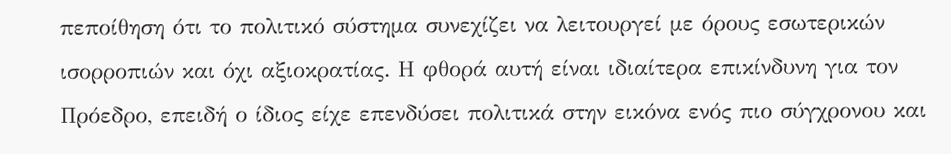πεποίθηση ότι το πολιτικό σύστημα συνεχίζει να λειτουργεί με όρους εσωτερικών ισορροπιών και όχι αξιοκρατίας. Η φθορά αυτή είναι ιδιαίτερα επικίνδυνη για τον Πρόεδρο, επειδή ο ίδιος είχε επενδύσει πολιτικά στην εικόνα ενός πιο σύγχρονου και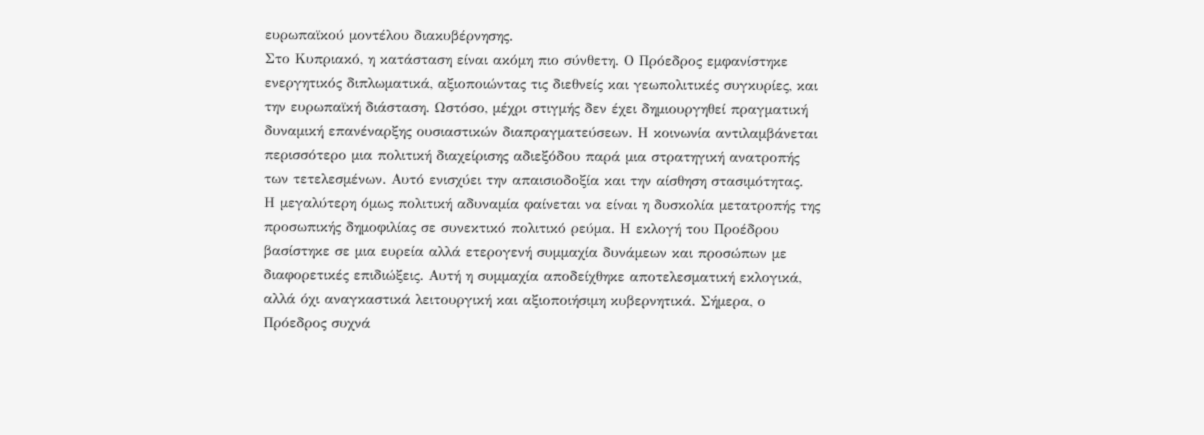ευρωπαϊκού μοντέλου διακυβέρνησης.
Στο Κυπριακό, η κατάσταση είναι ακόμη πιο σύνθετη. Ο Πρόεδρος εμφανίστηκε ενεργητικός διπλωματικά, αξιοποιώντας τις διεθνείς και γεωπολιτικές συγκυρίες, και την ευρωπαϊκή διάσταση. Ωστόσο, μέχρι στιγμής δεν έχει δημιουργηθεί πραγματική δυναμική επανέναρξης ουσιαστικών διαπραγματεύσεων. Η κοινωνία αντιλαμβάνεται περισσότερο μια πολιτική διαχείρισης αδιεξόδου παρά μια στρατηγική ανατροπής των τετελεσμένων. Αυτό ενισχύει την απαισιοδοξία και την αίσθηση στασιμότητας.
Η μεγαλύτερη όμως πολιτική αδυναμία φαίνεται να είναι η δυσκολία μετατροπής της προσωπικής δημοφιλίας σε συνεκτικό πολιτικό ρεύμα. Η εκλογή του Προέδρου βασίστηκε σε μια ευρεία αλλά ετερογενή συμμαχία δυνάμεων και προσώπων με διαφορετικές επιδιώξεις. Αυτή η συμμαχία αποδείχθηκε αποτελεσματική εκλογικά, αλλά όχι αναγκαστικά λειτουργική και αξιοποιήσιμη κυβερνητικά. Σήμερα, ο Πρόεδρος συχνά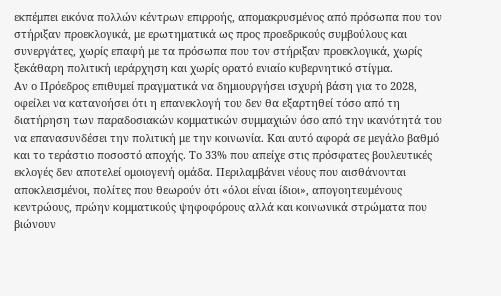εκπέμπει εικόνα πολλών κέντρων επιρροής, απομακρυσμένος από πρόσωπα που τον στήριξαν προεκλογικά, με ερωτηματικά ως προς προεδρικούς συμβούλους και συνεργάτες, χωρίς επαφή με τα πρόσωπα που τον στήριξαν προεκλογικά, χωρίς ξεκάθαρη πολιτική ιεράρχηση και χωρίς ορατό ενιαίο κυβερνητικό στίγμα.
Αν ο Πρόεδρος επιθυμεί πραγματικά να δημιουργήσει ισχυρή βάση για το 2028, οφείλει να κατανοήσει ότι η επανεκλογή του δεν θα εξαρτηθεί τόσο από τη διατήρηση των παραδοσιακών κομματικών συμμαχιών όσο από την ικανότητά του να επανασυνδέσει την πολιτική με την κοινωνία. Και αυτό αφορά σε μεγάλο βαθμό και το τεράστιο ποσοστό αποχής. Το 33% που απείχε στις πρόσφατες βουλευτικές εκλογές δεν αποτελεί ομοιογενή ομάδα. Περιλαμβάνει νέους που αισθάνονται αποκλεισμένοι, πολίτες που θεωρούν ότι «όλοι είναι ίδιοι», απογοητευμένους κεντρώους, πρώην κομματικούς ψηφοφόρους αλλά και κοινωνικά στρώματα που βιώνουν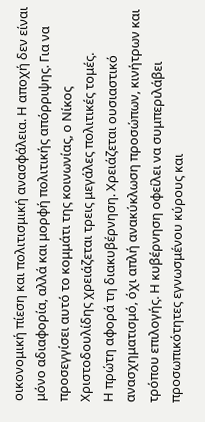οικονομική πίεση και πολιτισμική ανασφάλεια. Η αποχή δεν είναι μόνο αδιαφορία, αλλά και μορφή πολιτικής απόρριψης. Για να προσεγγίσει αυτό το κομμάτι της κοινωνίας, ο Νίκος Χριστοδουλίδης χρειάζεται τρεις μεγάλες πολιτικές τομές.
Η πρώτη αφορά τη διακυβέρνηση. Χρειάζεται ουσιαστικό ανασχηματισμό, όχι απλή ανακύκλωση προσώπων, κινήτρων και τρόπου επιλογής. Η κυβέρνηση οφείλει να συμπεριλάβει προσωπικότητες εγνωσμένου κύρους και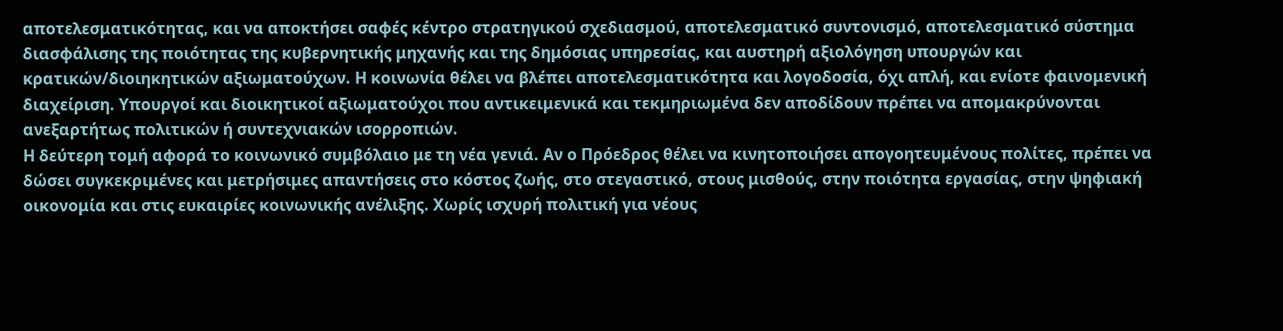αποτελεσματικότητας, και να αποκτήσει σαφές κέντρο στρατηγικού σχεδιασμού, αποτελεσματικό συντονισμό, αποτελεσματικό σύστημα διασφάλισης της ποιότητας της κυβερνητικής μηχανής και της δημόσιας υπηρεσίας, και αυστηρή αξιολόγηση υπουργών και κρατικών/διοιηκητικών αξιωματούχων. Η κοινωνία θέλει να βλέπει αποτελεσματικότητα και λογοδοσία, όχι απλή, και ενίοτε φαινομενική διαχείριση. Υπουργοί και διοικητικοί αξιωματούχοι που αντικειμενικά και τεκμηριωμένα δεν αποδίδουν πρέπει να απομακρύνονται ανεξαρτήτως πολιτικών ή συντεχνιακών ισορροπιών.
Η δεύτερη τομή αφορά το κοινωνικό συμβόλαιο με τη νέα γενιά. Αν ο Πρόεδρος θέλει να κινητοποιήσει απογοητευμένους πολίτες, πρέπει να δώσει συγκεκριμένες και μετρήσιμες απαντήσεις στο κόστος ζωής, στο στεγαστικό, στους μισθούς, στην ποιότητα εργασίας, στην ψηφιακή οικονομία και στις ευκαιρίες κοινωνικής ανέλιξης. Χωρίς ισχυρή πολιτική για νέους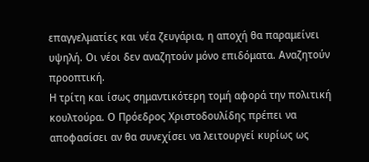επαγγελματίες και νέα ζευγάρια, η αποχή θα παραμείνει υψηλή. Οι νέοι δεν αναζητούν μόνο επιδόματα. Αναζητούν προοπτική.
Η τρίτη και ίσως σημαντικότερη τομή αφορά την πολιτική κουλτούρα. Ο Πρόεδρος Χριστοδουλίδης πρέπει να αποφασίσει αν θα συνεχίσει να λειτουργεί κυρίως ως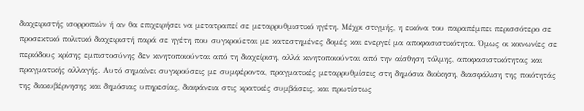διαχειριστής ισορροπιών ή αν θα επιχειρήσει να μετατραπεί σε μεταρρυθμιστικό ηγέτη. Μέχρι στιγμής, η εικόνα του παραπέμπει περισσότερο σε προσεκτικό πολιτικό διαχειριστή παρά σε ηγέτη που συγκρούεται με κατεστημένες δομές και ενεργεί μα αποφασιστικότητα. Όμως οι κοινωνίες σε περιόδους κρίσης εμπιστοσύνης δεν κινητοποιούνται από τη διαχείριση, αλλά κινητοποιούνται από την αίσθηση τόλμης, αποφασιστικότητας και πραγματικής αλλαγής. Αυτό σημαίνει συγκρούσεις με συμφέροντα, πραγματικές μεταρρυθμίσεις στη δημόσια διοίκηση, διασφάλιση της ποιότητάς της διακυβέρνησης και δημόσιας υπηρεσίας, διαφάνεια στις κρατικές συμβάσεις, και πρωτίστως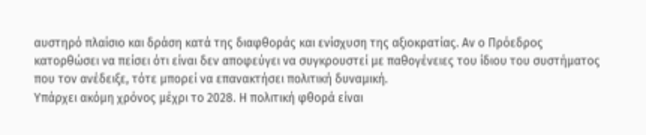αυστηρό πλαίσιο και δράση κατά της διαφθοράς και ενίσχυση της αξιοκρατίας. Αν ο Πρόεδρος κατορθώσει να πείσει ότι είναι δεν αποφεύγει να συγκρουστεί με παθογένειες του ίδιου του συστήματος που τον ανέδειξε, τότε μπορεί να επανακτήσει πολιτική δυναμική.
Υπάρχει ακόμη χρόνος μέχρι το 2028. Η πολιτική φθορά είναι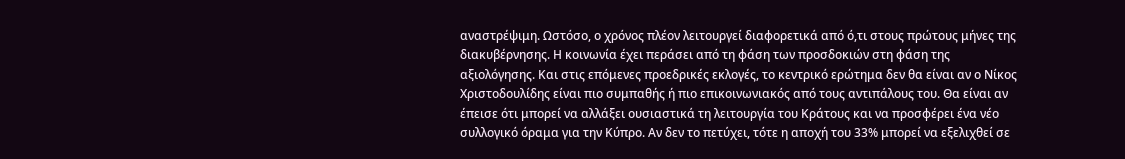αναστρέψιμη. Ωστόσο, ο χρόνος πλέον λειτουργεί διαφορετικά από ό,τι στους πρώτους μήνες της διακυβέρνησης. Η κοινωνία έχει περάσει από τη φάση των προσδοκιών στη φάση της αξιολόγησης. Και στις επόμενες προεδρικές εκλογές, το κεντρικό ερώτημα δεν θα είναι αν ο Νίκος Χριστοδουλίδης είναι πιο συμπαθής ή πιο επικοινωνιακός από τους αντιπάλους του. Θα είναι αν έπεισε ότι μπορεί να αλλάξει ουσιαστικά τη λειτουργία του Κράτους και να προσφέρει ένα νέο συλλογικό όραμα για την Κύπρο. Αν δεν το πετύχει, τότε η αποχή του 33% μπορεί να εξελιχθεί σε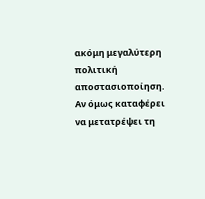ακόμη μεγαλύτερη πολιτική αποστασιοποίηση. Αν όμως καταφέρει να μετατρέψει τη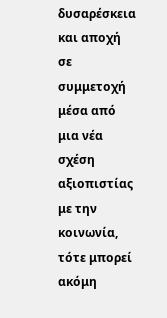δυσαρέσκεια και αποχή σε συμμετοχή μέσα από μια νέα σχέση αξιοπιστίας με την κοινωνία, τότε μπορεί ακόμη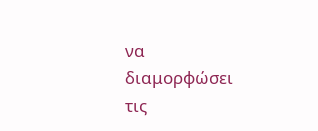να διαμορφώσει τις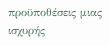προϋποθέσεις μιας ισχυρής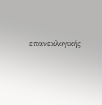επανεκλογικής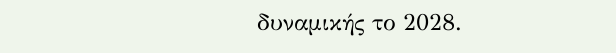δυναμικής το 2028.